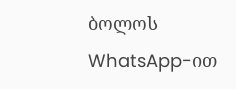ბოლოს WhatsApp-ით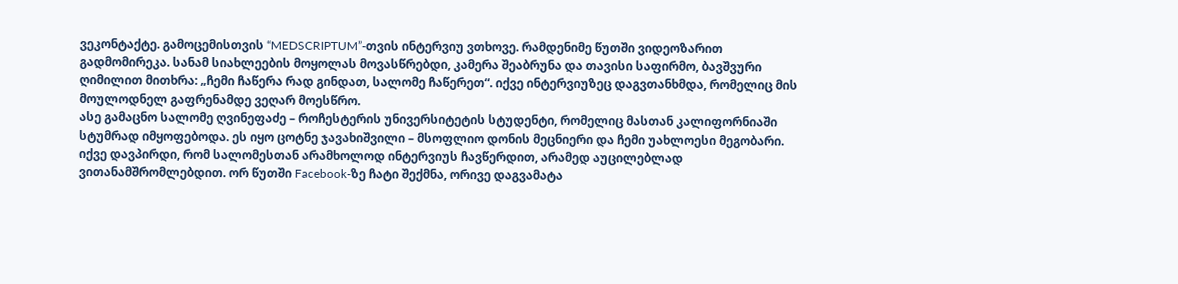ვეკონტაქტე. გამოცემისთვის “MEDSCRIPTUM”-თვის ინტერვიუ ვთხოვე. რამდენიმე წუთში ვიდეოზარით გადმომირეკა. სანამ სიახლეების მოყოლას მოვასწრებდი, კამერა შეაბრუნა და თავისი საფირმო, ბავშვური ღიმილით მითხრა: „ჩემი ჩაწერა რად გინდათ, სალომე ჩაწერეთ“. იქვე ინტერვიუზეც დაგვთანხმდა, რომელიც მის მოულოდნელ გაფრენამდე ვეღარ მოესწრო.
ასე გამაცნო სალომე ღვინეფაძე – როჩესტერის უნივერსიტეტის სტუდენტი, რომელიც მასთან კალიფორნიაში სტუმრად იმყოფებოდა. ეს იყო ცოტნე ჯავახიშვილი – მსოფლიო დონის მეცნიერი და ჩემი უახლოესი მეგობარი. იქვე დავპირდი, რომ სალომესთან არამხოლოდ ინტერვიუს ჩავწერდით, არამედ აუცილებლად ვითანამშრომლებდით. ორ წუთში Facebook-ზე ჩატი შექმნა, ორივე დაგვამატა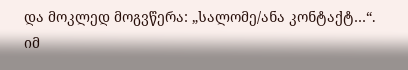და მოკლედ მოგვწერა: „სალომე/ანა კონტაქტ…“.
იმ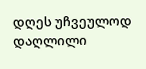დღეს უჩვეულოდ დაღლილი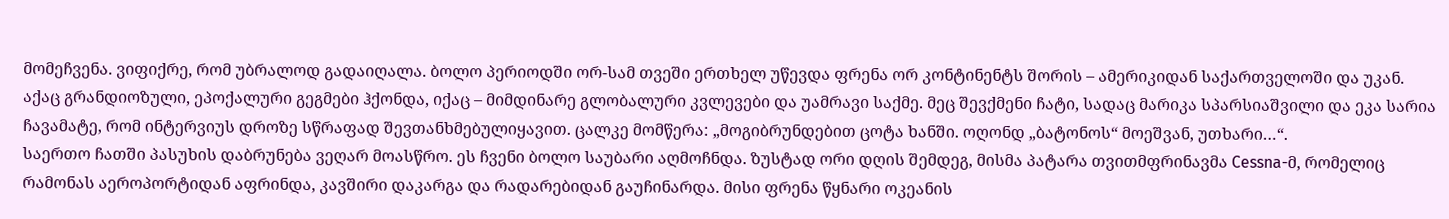მომეჩვენა. ვიფიქრე, რომ უბრალოდ გადაიღალა. ბოლო პერიოდში ორ-სამ თვეში ერთხელ უწევდა ფრენა ორ კონტინენტს შორის – ამერიკიდან საქართველოში და უკან. აქაც გრანდიოზული, ეპოქალური გეგმები ჰქონდა, იქაც – მიმდინარე გლობალური კვლევები და უამრავი საქმე. მეც შევქმენი ჩატი, სადაც მარიკა სპარსიაშვილი და ეკა სარია ჩავამატე, რომ ინტერვიუს დროზე სწრაფად შევთანხმებულიყავით. ცალკე მომწერა: „მოგიბრუნდებით ცოტა ხანში. ოღონდ „ბატონოს“ მოეშვან, უთხარი…“.
საერთო ჩათში პასუხის დაბრუნება ვეღარ მოასწრო. ეს ჩვენი ბოლო საუბარი აღმოჩნდა. ზუსტად ორი დღის შემდეგ, მისმა პატარა თვითმფრინავმა Cessna-მ, რომელიც რამონას აეროპორტიდან აფრინდა, კავშირი დაკარგა და რადარებიდან გაუჩინარდა. მისი ფრენა წყნარი ოკეანის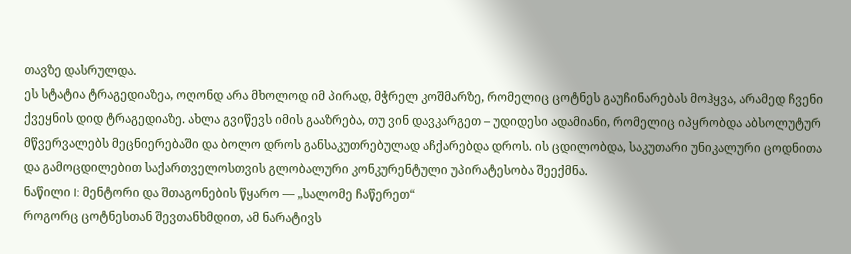თავზე დასრულდა.
ეს სტატია ტრაგედიაზეა, ოღონდ არა მხოლოდ იმ პირად, მჭრელ კოშმარზე, რომელიც ცოტნეს გაუჩინარებას მოჰყვა, არამედ ჩვენი ქვეყნის დიდ ტრაგედიაზე. ახლა გვიწევს იმის გააზრება, თუ ვინ დავკარგეთ – უდიდესი ადამიანი, რომელიც იპყრობდა აბსოლუტურ მწვერვალებს მეცნიერებაში და ბოლო დროს განსაკუთრებულად აჩქარებდა დროს. ის ცდილობდა, საკუთარი უნიკალური ცოდნითა და გამოცდილებით საქართველოსთვის გლობალური კონკურენტული უპირატესობა შეექმნა.
ნაწილი I: მენტორი და შთაგონების წყარო — „სალომე ჩაწერეთ“
როგორც ცოტნესთან შევთანხმდით, ამ ნარატივს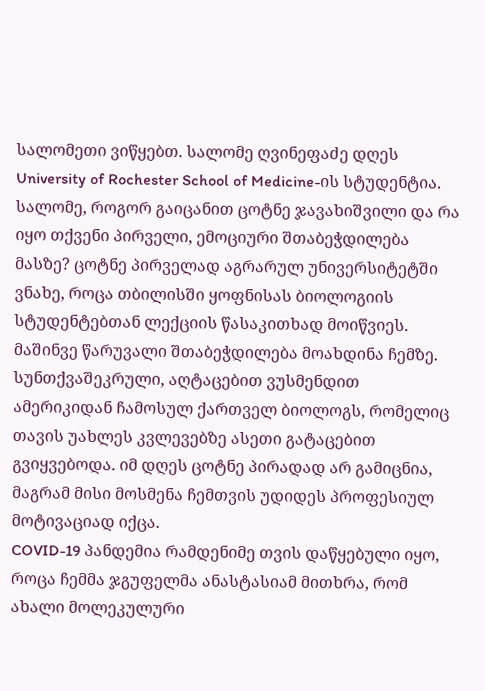სალომეთი ვიწყებთ. სალომე ღვინეფაძე დღეს University of Rochester School of Medicine-ის სტუდენტია.
სალომე, როგორ გაიცანით ცოტნე ჯავახიშვილი და რა იყო თქვენი პირველი, ემოციური შთაბეჭდილება მასზე? ცოტნე პირველად აგრარულ უნივერსიტეტში ვნახე, როცა თბილისში ყოფნისას ბიოლოგიის სტუდენტებთან ლექციის წასაკითხად მოიწვიეს. მაშინვე წარუვალი შთაბეჭდილება მოახდინა ჩემზე. სუნთქვაშეკრული, აღტაცებით ვუსმენდით ამერიკიდან ჩამოსულ ქართველ ბიოლოგს, რომელიც თავის უახლეს კვლევებზე ასეთი გატაცებით გვიყვებოდა. იმ დღეს ცოტნე პირადად არ გამიცნია, მაგრამ მისი მოსმენა ჩემთვის უდიდეს პროფესიულ მოტივაციად იქცა.
COVID-19 პანდემია რამდენიმე თვის დაწყებული იყო, როცა ჩემმა ჯგუფელმა ანასტასიამ მითხრა, რომ ახალი მოლეკულური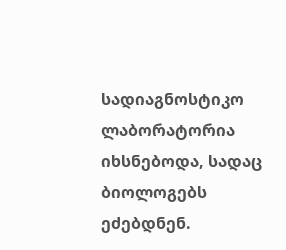სადიაგნოსტიკო ლაბორატორია იხსნებოდა, სადაც ბიოლოგებს ეძებდნენ.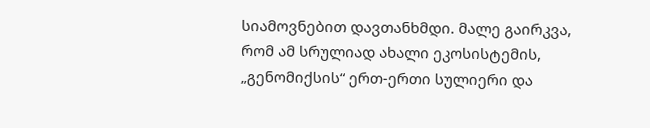სიამოვნებით დავთანხმდი. მალე გაირკვა, რომ ამ სრულიად ახალი ეკოსისტემის, „გენომიქსის“ ერთ-ერთი სულიერი და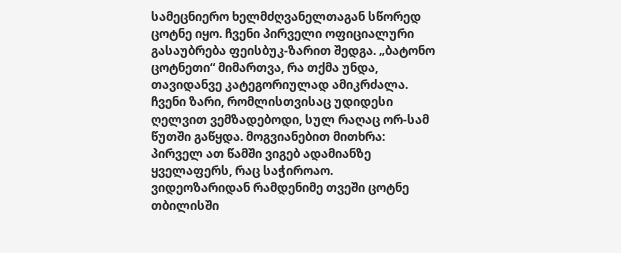სამეცნიერო ხელმძღვანელთაგან სწორედ ცოტნე იყო. ჩვენი პირველი ოფიციალური გასაუბრება ფეისბუკ-ზარით შედგა. „ბატონო ცოტნეთი“ მიმართვა, რა თქმა უნდა, თავიდანვე კატეგორიულად ამიკრძალა. ჩვენი ზარი, რომლისთვისაც უდიდესი ღელვით ვემზადებოდი, სულ რაღაც ორ-სამ წუთში გაწყდა. მოგვიანებით მითხრა: პირველ ათ წამში ვიგებ ადამიანზე ყველაფერს, რაც საჭიროაო.
ვიდეოზარიდან რამდენიმე თვეში ცოტნე თბილისში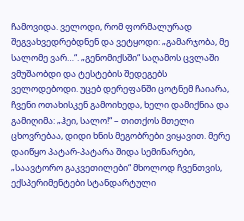ჩამოვიდა. ველოდი, რომ ფორმალურად შეგვახვედრებდნენ და ვეტყოდი: „გამარჯობა, მე სალომე ვარ…“. „გენომიქსში“ საღამოს ცვლაში ვმუშაობდი და ტესტების შედეგებს ველოდებოდი. უცებ დერეფანში ცოტნემ ჩაიარა, ჩვენი ოთახისკენ გამოიხედა, ხელი დამიქნია და გამიღიმა: „ჰეი, სალო!“ – თითქოს მთელი ცხოვრებაა, დიდი ხნის მეგობრები ვიყავით. მერე დაიწყო პატარ-პატარა შიდა სემინარები, „საავტორო გაკვეთილები“ მხოლოდ ჩვენთვის, ექსპერიმენტები სტანდარტული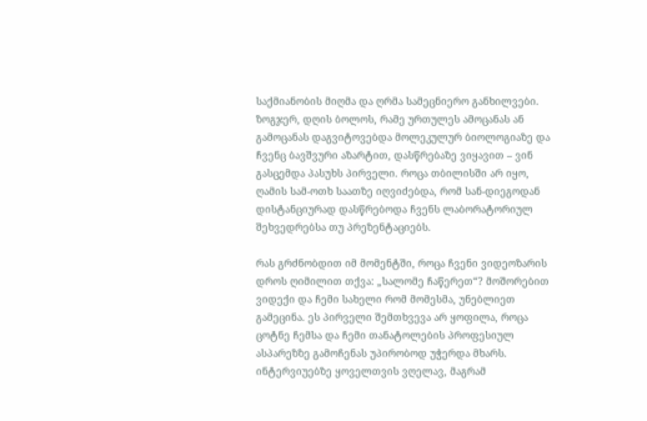საქმიანობის მიღმა და ღრმა სამეცნიერო განხილვები. ზოგჯერ, დღის ბოლოს, რამე ურთულეს ამოცანას ან გამოცანას დაგვიტოვებდა მოლეკულურ ბიოლოგიაზე და ჩვენც ბავშვური აზარტით, დასწრებაზე ვიყავით – ვინ გასცემდა პასუხს პირველი. როცა თბილისში არ იყო, ღამის სამ-ოთხ საათზე იღვიძებდა, რომ სან-დიეგოდან დისტანციურად დასწრებოდა ჩვენს ლაბორატორიულ შეხვედრებსა თუ პრეზენტაციებს.

რას გრძნობდით იმ მომენტში, როცა ჩვენი ვიდეოზარის დროს ღიმილით თქვა: „სალომე ჩაწერეთ“? მოშორებით ვიდექი და ჩემი სახელი რომ მომესმა, უნებლიეთ გამეცინა. ეს პირველი შემთხვევა არ ყოფილა, როცა ცოტნე ჩემსა და ჩემი თანატოლების პროფესიულ ასპარეზზე გამოჩენას უპირობოდ უჭერდა მხარს. ინტერვიუებზე ყოველთვის ვღელავ, მაგრამ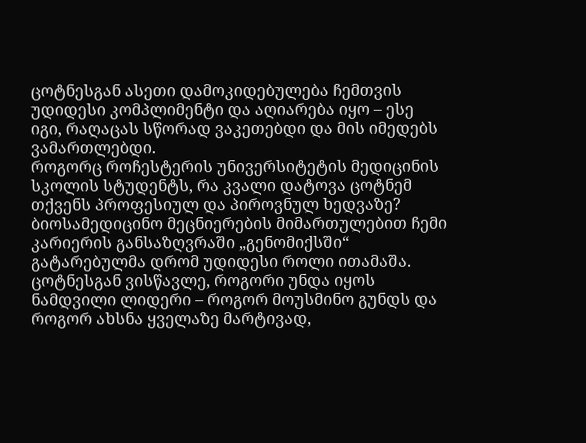ცოტნესგან ასეთი დამოკიდებულება ჩემთვის უდიდესი კომპლიმენტი და აღიარება იყო – ესე იგი, რაღაცას სწორად ვაკეთებდი და მის იმედებს ვამართლებდი.
როგორც როჩესტერის უნივერსიტეტის მედიცინის სკოლის სტუდენტს, რა კვალი დატოვა ცოტნემ თქვენს პროფესიულ და პიროვნულ ხედვაზე? ბიოსამედიცინო მეცნიერების მიმართულებით ჩემი კარიერის განსაზღვრაში „გენომიქსში“ გატარებულმა დრომ უდიდესი როლი ითამაშა. ცოტნესგან ვისწავლე, როგორი უნდა იყოს ნამდვილი ლიდერი – როგორ მოუსმინო გუნდს და როგორ ახსნა ყველაზე მარტივად,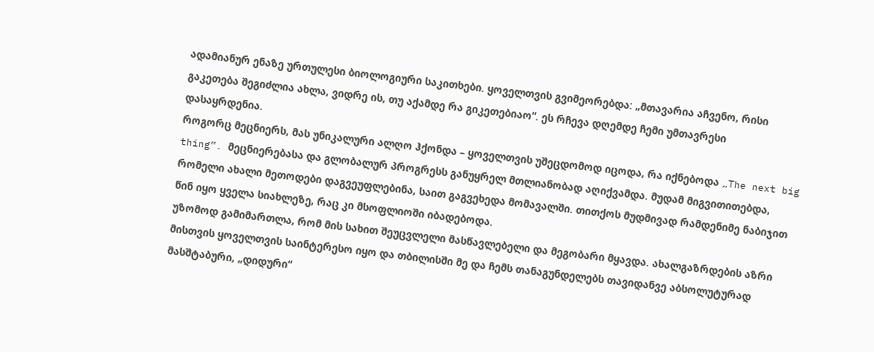ადამიანურ ენაზე ურთულესი ბიოლოგიური საკითხები. ყოველთვის გვიმეორებდა: „მთავარია აჩვენო, რისი გაკეთება შეგიძლია ახლა, ვიდრე ის, თუ აქამდე რა გიკეთებიაო“. ეს რჩევა დღემდე ჩემი უმთავრესი დასაყრდენია.
როგორც მეცნიერს, მას უნიკალური ალღო ჰქონდა – ყოველთვის უშეცდომოდ იცოდა, რა იქნებოდა „The next big thing”. მეცნიერებასა და გლობალურ პროგრესს განუყრელ მთლიანობად აღიქვამდა. მუდამ მიგვითითებდა, რომელი ახალი მეთოდები დაგვეუფლებინა, საით გაგვეხედა მომავალში. თითქოს მუდმივად რამდენიმე ნაბიჯით წინ იყო ყველა სიახლეზე, რაც კი მსოფლიოში იბადებოდა.
უზომოდ გამიმართლა, რომ მის სახით შეუცვლელი მასწავლებელი და მეგობარი მყავდა. ახალგაზრდების აზრი მისთვის ყოველთვის საინტერესო იყო და თბილისში მე და ჩემს თანაგუნდელებს თავიდანვე აბსოლუტურად მასშტაბური, „დიდური“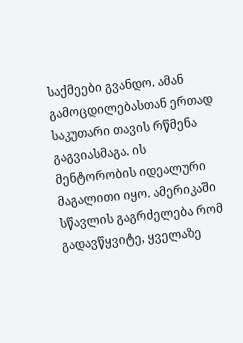საქმეები გვანდო. ამან გამოცდილებასთან ერთად საკუთარი თავის რწმენა გაგვიასმაგა. ის მენტორობის იდეალური მაგალითი იყო. ამერიკაში სწავლის გაგრძელება რომ გადავწყვიტე, ყველაზე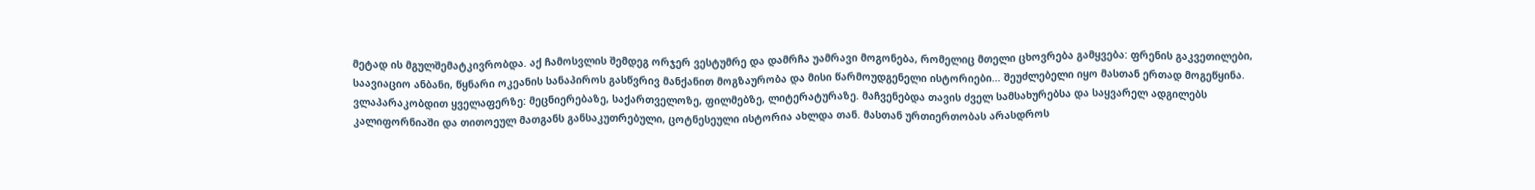მეტად ის მგულშემატკივრობდა. აქ ჩამოსვლის შემდეგ ორჯერ ვესტუმრე და დამრჩა უამრავი მოგონება, რომელიც მთელი ცხოვრება გამყვება: ფრენის გაკვეთილები, საავიაციო ანბანი, წყნარი ოკეანის სანაპიროს გასწვრივ მანქანით მოგზაურობა და მისი წარმოუდგენელი ისტორიები… შეუძლებელი იყო მასთან ერთად მოგეწყინა. ვლაპარაკობდით ყველაფერზე: მეცნიერებაზე, საქართველოზე, ფილმებზე, ლიტერატურაზე. მაჩვენებდა თავის ძველ სამსახურებსა და საყვარელ ადგილებს კალიფორნიაში და თითოეულ მათგანს განსაკუთრებული, ცოტნესეული ისტორია ახლდა თან. მასთან ურთიერთობას არასდროს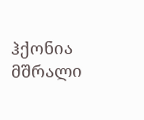ჰქონია მშრალი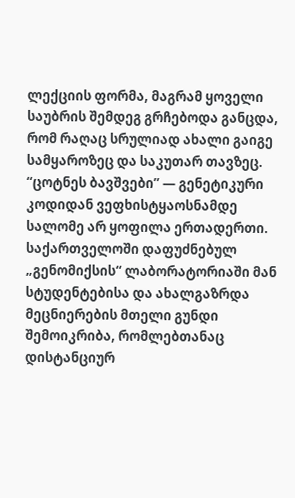ლექციის ფორმა, მაგრამ ყოველი საუბრის შემდეგ გრჩებოდა განცდა, რომ რაღაც სრულიად ახალი გაიგე სამყაროზეც და საკუთარ თავზეც.
“ცოტნეს ბავშვები” — გენეტიკური კოდიდან ვეფხისტყაოსნამდე
სალომე არ ყოფილა ერთადერთი. საქართველოში დაფუძნებულ „გენომიქსის“ ლაბორატორიაში მან სტუდენტებისა და ახალგაზრდა მეცნიერების მთელი გუნდი შემოიკრიბა, რომლებთანაც დისტანციურ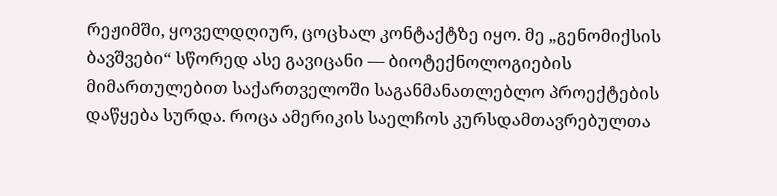რეჟიმში, ყოველდღიურ, ცოცხალ კონტაქტზე იყო. მე „გენომიქსის ბავშვები“ სწორედ ასე გავიცანი — ბიოტექნოლოგიების მიმართულებით საქართველოში საგანმანათლებლო პროექტების დაწყება სურდა. როცა ამერიკის საელჩოს კურსდამთავრებულთა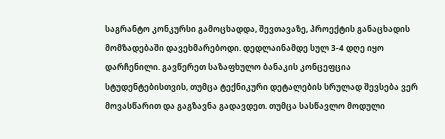საგრანტო კონკურსი გამოცხადდა, შევთავაზე, პროექტის განაცხადის მომზადებაში დავეხმარებოდი. დედლაინამდე სულ 3-4 დღე იყო დარჩენილი. გავწერეთ საზაფხულო ბანაკის კონცეფცია სტუდენტებისთვის, თუმცა ტექნიკური დეტალების სრულად შევსება ვერ მოვასწარით და გაგზავნა გადავდეთ. თუმცა სასწავლო მოდული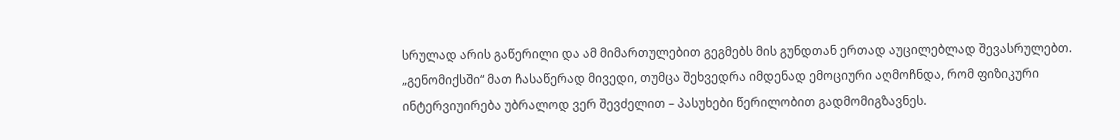სრულად არის გაწერილი და ამ მიმართულებით გეგმებს მის გუნდთან ერთად აუცილებლად შევასრულებთ.
„გენომიქსში“ მათ ჩასაწერად მივედი, თუმცა შეხვედრა იმდენად ემოციური აღმოჩნდა, რომ ფიზიკური ინტერვიუირება უბრალოდ ვერ შევძელით – პასუხები წერილობით გადმომიგზავნეს.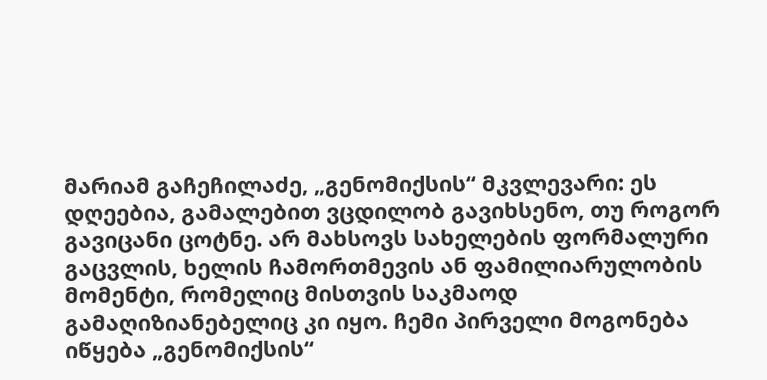მარიამ გაჩეჩილაძე, „გენომიქსის“ მკვლევარი: ეს დღეებია, გამალებით ვცდილობ გავიხსენო, თუ როგორ გავიცანი ცოტნე. არ მახსოვს სახელების ფორმალური გაცვლის, ხელის ჩამორთმევის ან ფამილიარულობის მომენტი, რომელიც მისთვის საკმაოდ გამაღიზიანებელიც კი იყო. ჩემი პირველი მოგონება იწყება „გენომიქსის“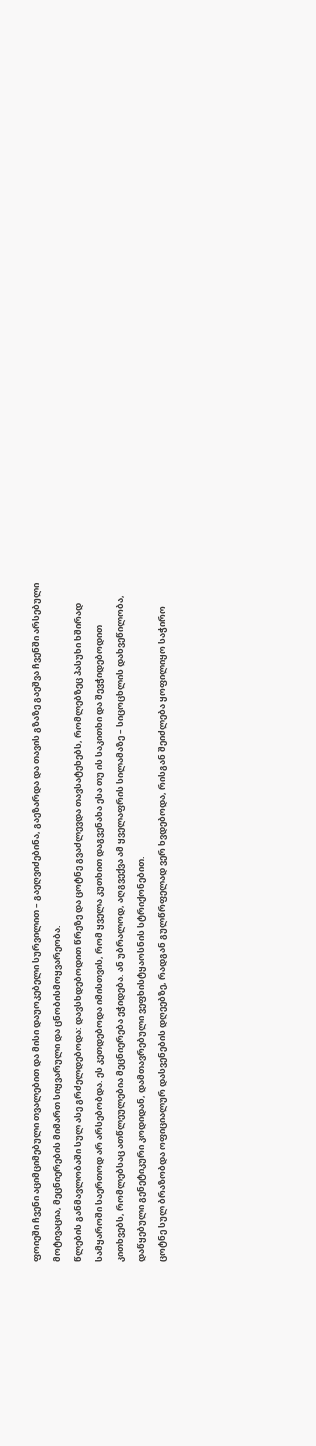ფოიეში ჩვენი აციმციმებული თვალებით და მისი დაუოკებელი სურვილით – გაეღვიძებინა, გაეზარდა და თავის გზაზე გაეშვა ჩვენში არსებული მოტივაცია, მეცნიერების მიმართ სიყვარული და ცნობისმოყვარეობა.
წლების განმავლობაში სულ ასე გრძელდებოდა: დავსხდებოდით წრეზე და ცოტნე გვაძლევდა თავსატეხებს, რომლებზეც პასუხი ხშირად სამყაროში საერთოდ არ არსებობდა. ეს კეთდებოდა იმისთვის, რომ ყველა კუთხით დაგვენახა ესა თუ ის საკითხი და შევჭიდებოდით კითხვებს, რომლებსაც ათწლეულებია მეცნიერება ეჭიდება. ან უბრალოდ, აღგვექვა ამ ყველაფრის სილამაზე – სიცოცხლის დახვეწილობა, დაწყებული გენეტიკური კოდიდან, დამთავრებული ვეფხისტყაოსნის სტრიქონებით.
ცოტნე სულ ბრაზობდა ოფიციალურ დასვენების დღეებზე, რადგან გულწრფელად ვერ ხვდებოდა, რისგან შეიძლება ყოფილიყო საჭირო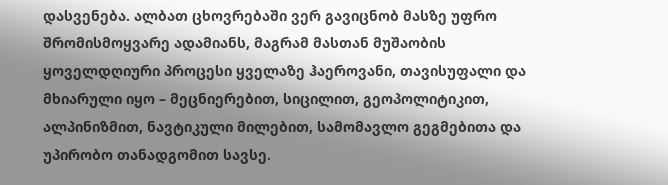დასვენება. ალბათ ცხოვრებაში ვერ გავიცნობ მასზე უფრო შრომისმოყვარე ადამიანს, მაგრამ მასთან მუშაობის ყოველდღიური პროცესი ყველაზე ჰაეროვანი, თავისუფალი და მხიარული იყო – მეცნიერებით, სიცილით, გეოპოლიტიკით, ალპინიზმით, ნავტიკული მილებით, სამომავლო გეგმებითა და უპირობო თანადგომით სავსე.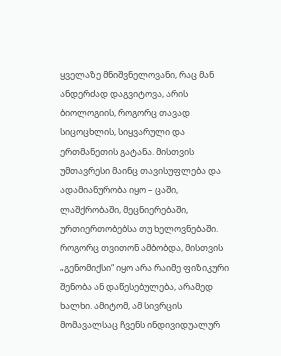ყველაზე მნიშვნელოვანი, რაც მან ანდერძად დაგვიტოვა, არის ბიოლოგიის, როგორც თავად სიცოცხლის, სიყვარული და ერთმანეთის გატანა. მისთვის უმთავრესი მაინც თავისუფლება და ადამიანურობა იყო – ცაში, ლაშქრობაში, მეცნიერებაში, ურთიერთობებსა თუ ხელოვნებაში. როგორც თვითონ ამბობდა, მისთვის „გენომიქსი“ იყო არა რაიმე ფიზიკური შენობა ან დაწესებულება, არამედ ხალხი. ამიტომ, ამ სივრცის მომავალსაც ჩვენს ინდივიდუალურ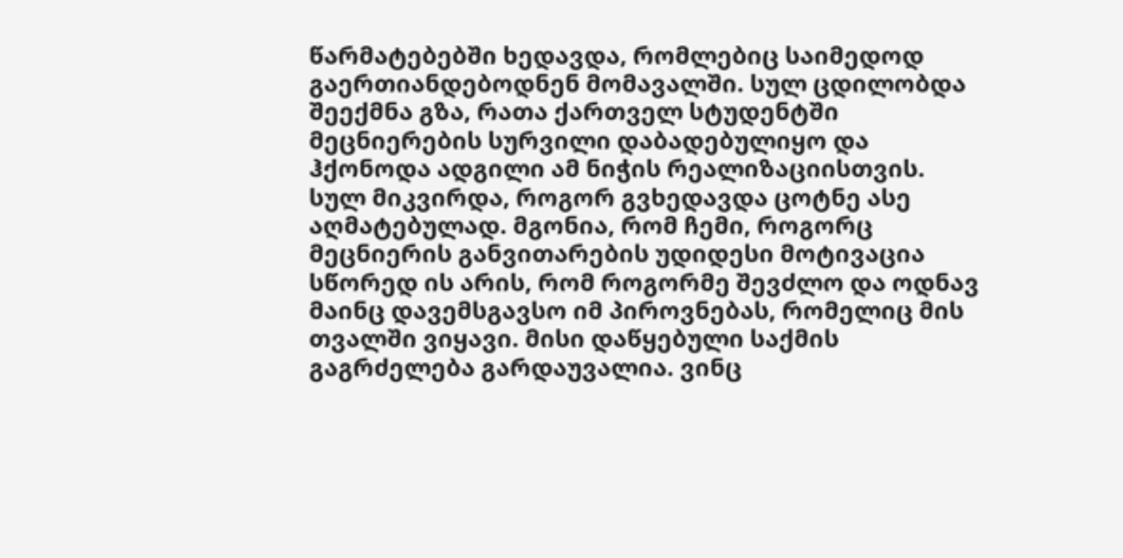წარმატებებში ხედავდა, რომლებიც საიმედოდ გაერთიანდებოდნენ მომავალში. სულ ცდილობდა შეექმნა გზა, რათა ქართველ სტუდენტში მეცნიერების სურვილი დაბადებულიყო და ჰქონოდა ადგილი ამ ნიჭის რეალიზაციისთვის.
სულ მიკვირდა, როგორ გვხედავდა ცოტნე ასე აღმატებულად. მგონია, რომ ჩემი, როგორც მეცნიერის განვითარების უდიდესი მოტივაცია სწორედ ის არის, რომ როგორმე შევძლო და ოდნავ მაინც დავემსგავსო იმ პიროვნებას, რომელიც მის თვალში ვიყავი. მისი დაწყებული საქმის გაგრძელება გარდაუვალია. ვინც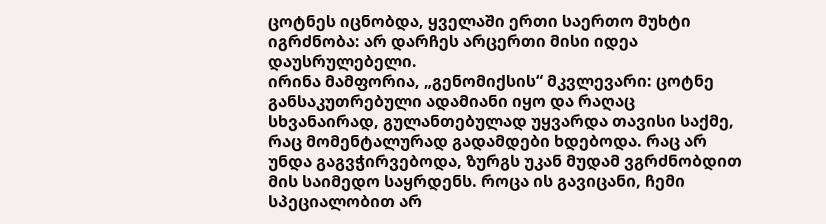ცოტნეს იცნობდა, ყველაში ერთი საერთო მუხტი იგრძნობა: არ დარჩეს არცერთი მისი იდეა დაუსრულებელი.
ირინა მამფორია, „გენომიქსის“ მკვლევარი: ცოტნე განსაკუთრებული ადამიანი იყო და რაღაც სხვანაირად, გულანთებულად უყვარდა თავისი საქმე, რაც მომენტალურად გადამდები ხდებოდა. რაც არ უნდა გაგვჭირვებოდა, ზურგს უკან მუდამ ვგრძნობდით მის საიმედო საყრდენს. როცა ის გავიცანი, ჩემი სპეციალობით არ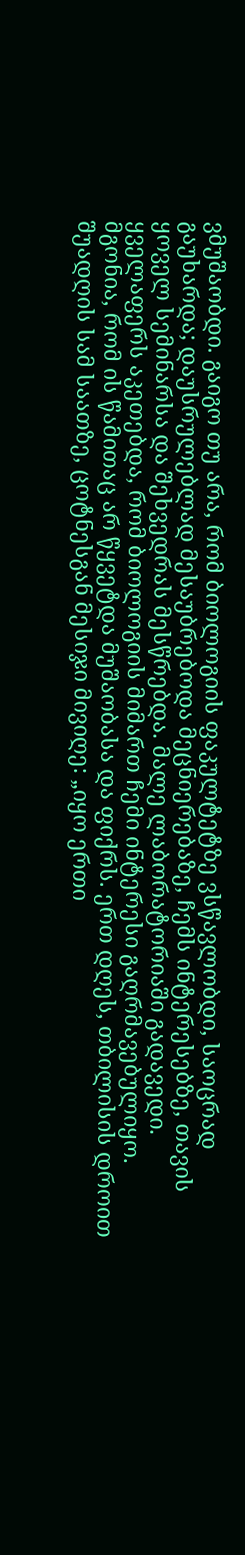ვმუშაობდი. გაიგო თუ არა, რომ ბიოლოგიის ფაკულტეტზე ვსწავლობდი, საოცრად გაუხარდა; დაუსრულებლად მესაუბრებოდა მეცნიერებაზე, ჩემს ინტერესებზე, თავის ყოველ სემინარსა და შეხვედრას მესწრებდა. მალე ლაბორატორიაში გადავედი. ყველაფერს აკეთებდა, რომ ბიოლოგიის მიმართ ჩემი ინტერესი გაღრმავებულიყო.
მგონია, რომ ის წამითაც არ წყვეტდა მუშაობასა და ფიქრს. ერთ დღეს, თბილისის დროით შუადღის სამ საათზე, ცოტნესგან მესიჯი მივიღე: „იყო ერთი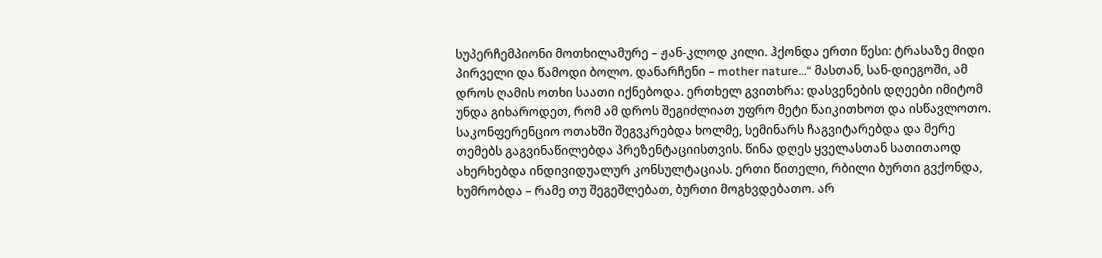სუპერჩემპიონი მოთხილამურე – ჟან-კლოდ კილი. ჰქონდა ერთი წესი: ტრასაზე მიდი პირველი და წამოდი ბოლო. დანარჩენი – mother nature…“ მასთან, სან-დიეგოში, ამ დროს ღამის ოთხი საათი იქნებოდა. ერთხელ გვითხრა: დასვენების დღეები იმიტომ უნდა გიხაროდეთ, რომ ამ დროს შეგიძლიათ უფრო მეტი წაიკითხოთ და ისწავლოთო.
საკონფერენციო ოთახში შეგვკრებდა ხოლმე, სემინარს ჩაგვიტარებდა და მერე თემებს გაგვინაწილებდა პრეზენტაციისთვის. წინა დღეს ყველასთან სათითაოდ ახერხებდა ინდივიდუალურ კონსულტაციას. ერთი წითელი, რბილი ბურთი გვქონდა, ხუმრობდა – რამე თუ შეგეშლებათ, ბურთი მოგხვდებათო. არ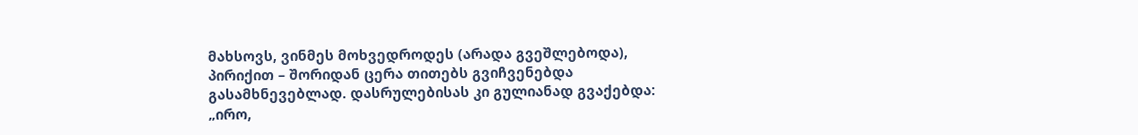მახსოვს, ვინმეს მოხვედროდეს (არადა გვეშლებოდა), პირიქით – შორიდან ცერა თითებს გვიჩვენებდა გასამხნევებლად. დასრულებისას კი გულიანად გვაქებდა: „ირო,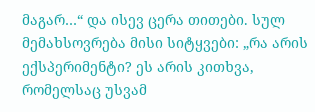მაგარ…“ და ისევ ცერა თითები. სულ მემახსოვრება მისი სიტყვები: „რა არის ექსპერიმენტი? ეს არის კითხვა, რომელსაც უსვამ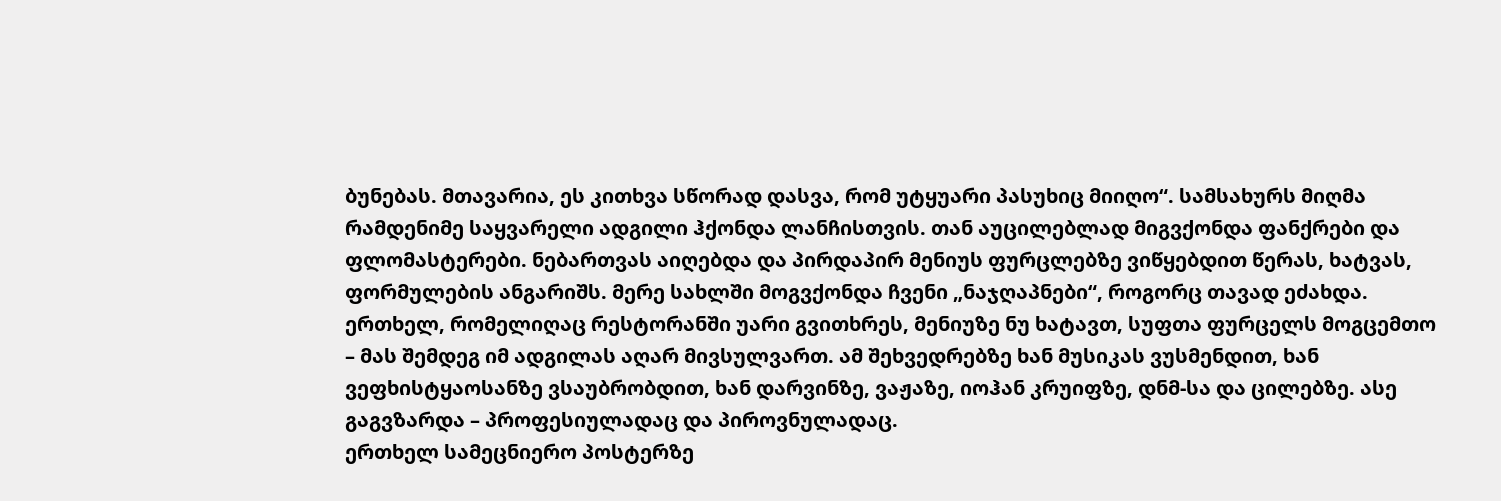ბუნებას. მთავარია, ეს კითხვა სწორად დასვა, რომ უტყუარი პასუხიც მიიღო“. სამსახურს მიღმა რამდენიმე საყვარელი ადგილი ჰქონდა ლანჩისთვის. თან აუცილებლად მიგვქონდა ფანქრები და ფლომასტერები. ნებართვას აიღებდა და პირდაპირ მენიუს ფურცლებზე ვიწყებდით წერას, ხატვას, ფორმულების ანგარიშს. მერე სახლში მოგვქონდა ჩვენი „ნაჯღაპნები“, როგორც თავად ეძახდა. ერთხელ, რომელიღაც რესტორანში უარი გვითხრეს, მენიუზე ნუ ხატავთ, სუფთა ფურცელს მოგცემთო – მას შემდეგ იმ ადგილას აღარ მივსულვართ. ამ შეხვედრებზე ხან მუსიკას ვუსმენდით, ხან ვეფხისტყაოსანზე ვსაუბრობდით, ხან დარვინზე, ვაჟაზე, იოჰან კრუიფზე, დნმ-სა და ცილებზე. ასე გაგვზარდა – პროფესიულადაც და პიროვნულადაც.
ერთხელ სამეცნიერო პოსტერზე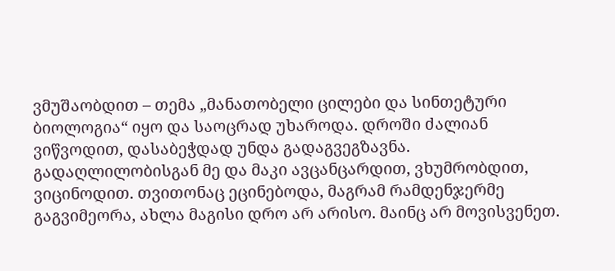ვმუშაობდით – თემა „მანათობელი ცილები და სინთეტური ბიოლოგია“ იყო და საოცრად უხაროდა. დროში ძალიან ვიწვოდით, დასაბეჭდად უნდა გადაგვეგზავნა. გადაღლილობისგან მე და მაკი ავცანცარდით, ვხუმრობდით, ვიცინოდით. თვითონაც ეცინებოდა, მაგრამ რამდენჯერმე გაგვიმეორა, ახლა მაგისი დრო არ არისო. მაინც არ მოვისვენეთ.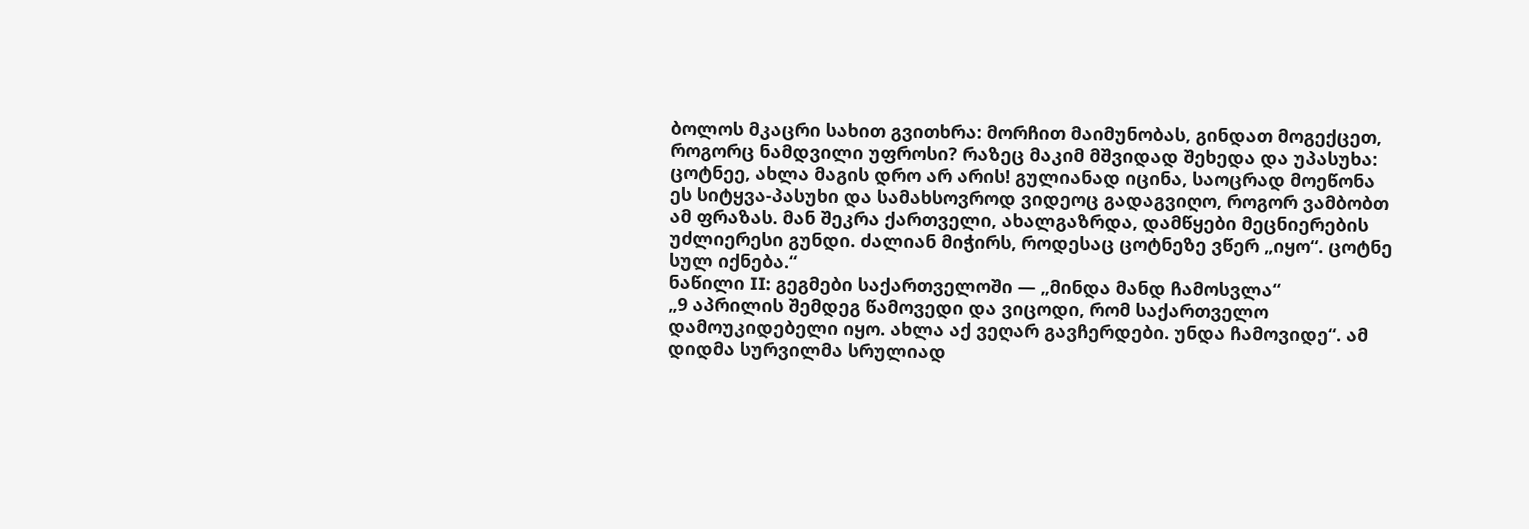ბოლოს მკაცრი სახით გვითხრა: მორჩით მაიმუნობას, გინდათ მოგექცეთ, როგორც ნამდვილი უფროსი? რაზეც მაკიმ მშვიდად შეხედა და უპასუხა: ცოტნეე, ახლა მაგის დრო არ არის! გულიანად იცინა, საოცრად მოეწონა ეს სიტყვა-პასუხი და სამახსოვროდ ვიდეოც გადაგვიღო, როგორ ვამბობთ ამ ფრაზას. მან შეკრა ქართველი, ახალგაზრდა, დამწყები მეცნიერების უძლიერესი გუნდი. ძალიან მიჭირს, როდესაც ცოტნეზე ვწერ „იყო“. ცოტნე სულ იქნება.“
ნაწილი II: გეგმები საქართველოში — „მინდა მანდ ჩამოსვლა“
„9 აპრილის შემდეგ წამოვედი და ვიცოდი, რომ საქართველო დამოუკიდებელი იყო. ახლა აქ ვეღარ გავჩერდები. უნდა ჩამოვიდე“. ამ დიდმა სურვილმა სრულიად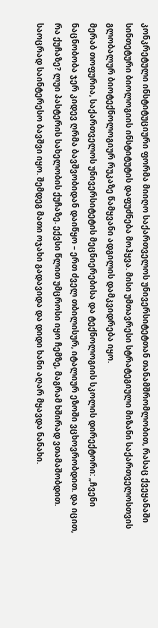კონკრეტული ინსტიტუციური ფორმა მიიღო საქართველოს უნივერსიტეტთან თანამშრომლობით, რასაც ქვეყანაში სინთეტური ბიოლოგიის ინსტიტუტის დაფუძნება მოჰყვა. მისი უმთავრესი სტრატეგიული მიზანი საქართველოსთვის გლობალურ ბიოტექნოლოგიურ რუკაზე წამყვანი ადგილის დამკვიდრება იყო.
მერაბ თოფურია, საქართველოს უნივერსიტეტის მეცნიერებისა და ტექნოლოგიის სკოლის დირექტორი: „ჩვენი ნაცნობობა ჯერ კიდევ ღრმა ბავშვობიდან დაიწყო – ერთ ძველ თბილისურ, იტალიურ ეზოში ვცხოვრობდით. და იცით, რა ქუჩაზე? ლუი პასტერის სახელობის ქუჩაზე. ექვსი წლით უმცროსი იყო ჩემზე, მაგრამ ხშირად ვთამაშობდით. საოცრად საინტერესო ბავშვი იყო. შემდეგ მათი ოჯახი გადავიდა და დიდი ხანი აღარ მყავდა ნანახი.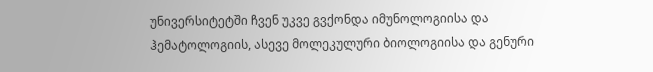უნივერსიტეტში ჩვენ უკვე გვქონდა იმუნოლოგიისა და ჰემატოლოგიის, ასევე მოლეკულური ბიოლოგიისა და გენური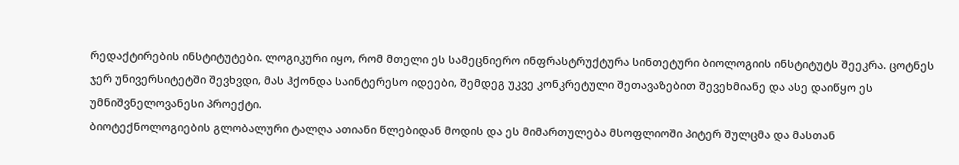რედაქტირების ინსტიტუტები. ლოგიკური იყო, რომ მთელი ეს სამეცნიერო ინფრასტრუქტურა სინთეტური ბიოლოგიის ინსტიტუტს შეეკრა. ცოტნეს ჯერ უნივერსიტეტში შევხვდი, მას ჰქონდა საინტერესო იდეები, შემდეგ უკვე კონკრეტული შეთავაზებით შევეხმიანე და ასე დაიწყო ეს უმნიშვნელოვანესი პროექტი.
ბიოტექნოლოგიების გლობალური ტალღა ათიანი წლებიდან მოდის და ეს მიმართულება მსოფლიოში პიტერ შულცმა და მასთან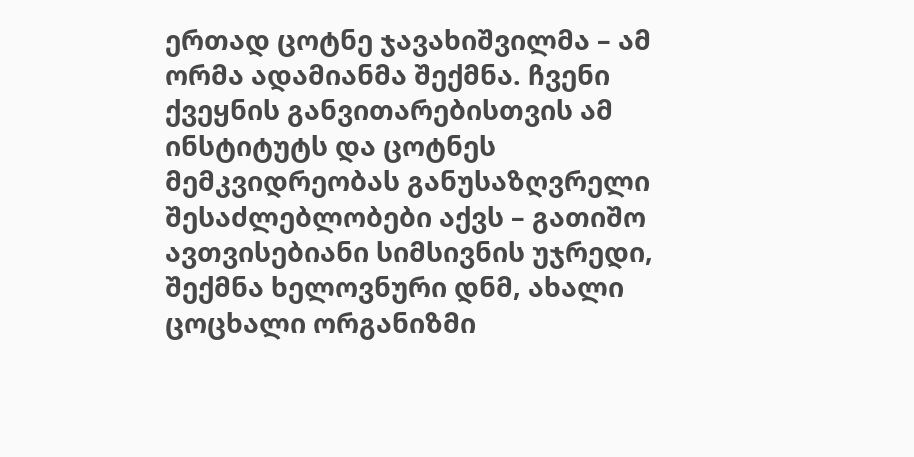ერთად ცოტნე ჯავახიშვილმა – ამ ორმა ადამიანმა შექმნა. ჩვენი ქვეყნის განვითარებისთვის ამ ინსტიტუტს და ცოტნეს მემკვიდრეობას განუსაზღვრელი შესაძლებლობები აქვს – გათიშო ავთვისებიანი სიმსივნის უჯრედი, შექმნა ხელოვნური დნმ, ახალი ცოცხალი ორგანიზმი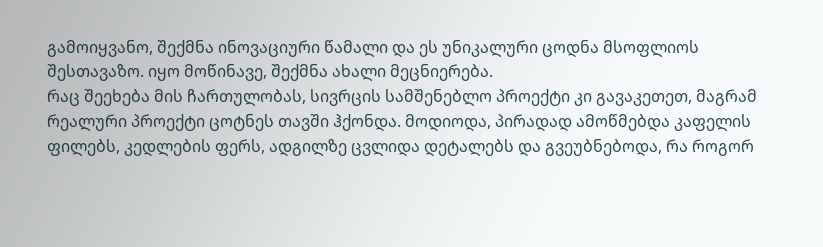გამოიყვანო, შექმნა ინოვაციური წამალი და ეს უნიკალური ცოდნა მსოფლიოს შესთავაზო. იყო მოწინავე, შექმნა ახალი მეცნიერება.
რაც შეეხება მის ჩართულობას, სივრცის სამშენებლო პროექტი კი გავაკეთეთ, მაგრამ რეალური პროექტი ცოტნეს თავში ჰქონდა. მოდიოდა, პირადად ამოწმებდა კაფელის ფილებს, კედლების ფერს, ადგილზე ცვლიდა დეტალებს და გვეუბნებოდა, რა როგორ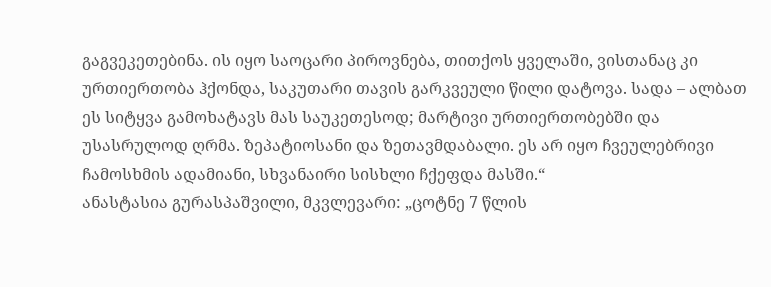გაგვეკეთებინა. ის იყო საოცარი პიროვნება, თითქოს ყველაში, ვისთანაც კი ურთიერთობა ჰქონდა, საკუთარი თავის გარკვეული წილი დატოვა. სადა – ალბათ ეს სიტყვა გამოხატავს მას საუკეთესოდ; მარტივი ურთიერთობებში და უსასრულოდ ღრმა. ზეპატიოსანი და ზეთავმდაბალი. ეს არ იყო ჩვეულებრივი ჩამოსხმის ადამიანი, სხვანაირი სისხლი ჩქეფდა მასში.“
ანასტასია გურასპაშვილი, მკვლევარი: „ცოტნე 7 წლის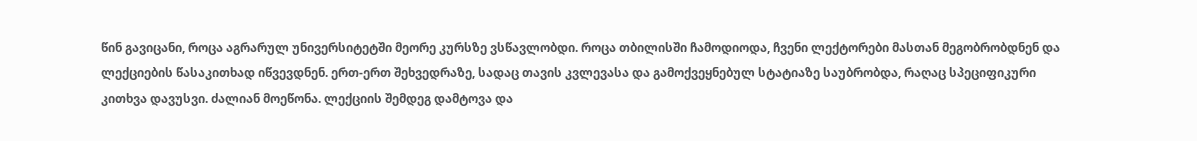წინ გავიცანი, როცა აგრარულ უნივერსიტეტში მეორე კურსზე ვსწავლობდი. როცა თბილისში ჩამოდიოდა, ჩვენი ლექტორები მასთან მეგობრობდნენ და ლექციების წასაკითხად იწვევდნენ. ერთ-ერთ შეხვედრაზე, სადაც თავის კვლევასა და გამოქვეყნებულ სტატიაზე საუბრობდა, რაღაც სპეციფიკური კითხვა დავუსვი. ძალიან მოეწონა. ლექციის შემდეგ დამტოვა და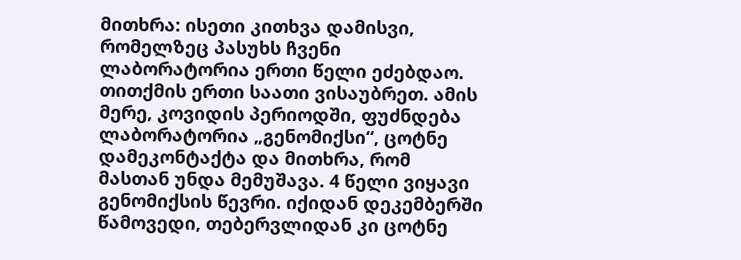მითხრა: ისეთი კითხვა დამისვი, რომელზეც პასუხს ჩვენი ლაბორატორია ერთი წელი ეძებდაო. თითქმის ერთი საათი ვისაუბრეთ. ამის მერე, კოვიდის პერიოდში, ფუძნდება ლაბორატორია „გენომიქსი“, ცოტნე დამეკონტაქტა და მითხრა, რომ მასთან უნდა მემუშავა. 4 წელი ვიყავი გენომიქსის წევრი. იქიდან დეკემბერში წამოვედი, თებერვლიდან კი ცოტნე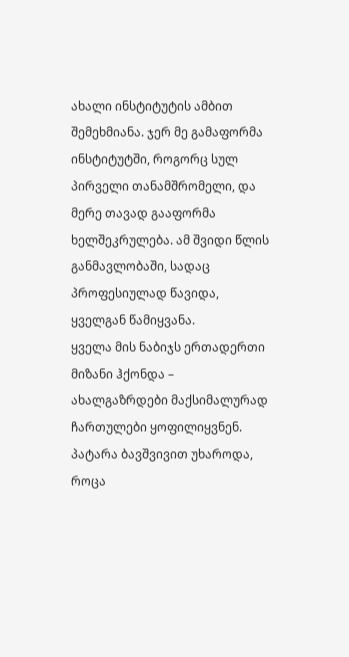ახალი ინსტიტუტის ამბით შემეხმიანა. ჯერ მე გამაფორმა ინსტიტუტში, როგორც სულ პირველი თანამშრომელი, და მერე თავად გააფორმა ხელშეკრულება. ამ შვიდი წლის განმავლობაში, სადაც პროფესიულად წავიდა, ყველგან წამიყვანა.
ყველა მის ნაბიჯს ერთადერთი მიზანი ჰქონდა – ახალგაზრდები მაქსიმალურად ჩართულები ყოფილიყვნენ. პატარა ბავშვივით უხაროდა, როცა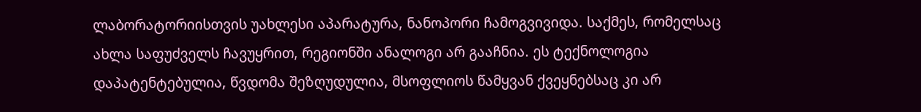ლაბორატორიისთვის უახლესი აპარატურა, ნანოპორი ჩამოგვივიდა. საქმეს, რომელსაც ახლა საფუძველს ჩავუყრით, რეგიონში ანალოგი არ გააჩნია. ეს ტექნოლოგია დაპატენტებულია, წვდომა შეზღუდულია, მსოფლიოს წამყვან ქვეყნებსაც კი არ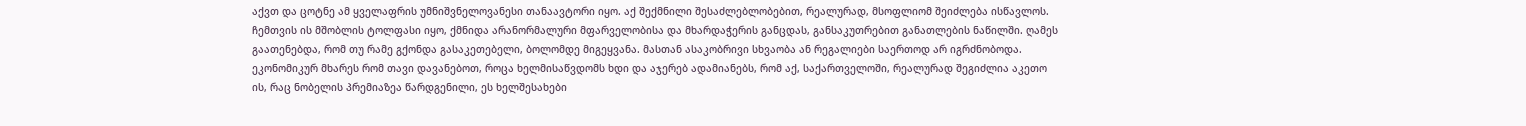აქვთ და ცოტნე ამ ყველაფრის უმნიშვნელოვანესი თანაავტორი იყო. აქ შექმნილი შესაძლებლობებით, რეალურად, მსოფლიომ შეიძლება ისწავლოს.
ჩემთვის ის მშობლის ტოლფასი იყო, ქმნიდა არანორმალური მფარველობისა და მხარდაჭერის განცდას, განსაკუთრებით განათლების ნაწილში. ღამეს გაათენებდა, რომ თუ რამე გქონდა გასაკეთებელი, ბოლომდე მიგეყვანა. მასთან ასაკობრივი სხვაობა ან რეგალიები საერთოდ არ იგრძნობოდა. ეკონომიკურ მხარეს რომ თავი დავანებოთ, როცა ხელმისაწვდომს ხდი და აჯერებ ადამიანებს, რომ აქ, საქართველოში, რეალურად შეგიძლია აკეთო ის, რაც ნობელის პრემიაზეა წარდგენილი, ეს ხელშესახები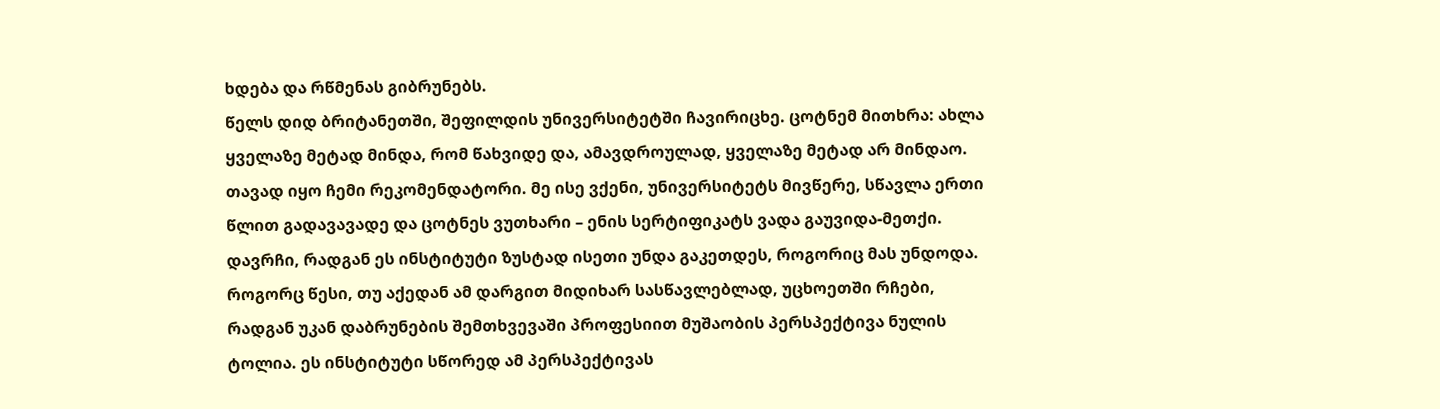ხდება და რწმენას გიბრუნებს.
წელს დიდ ბრიტანეთში, შეფილდის უნივერსიტეტში ჩავირიცხე. ცოტნემ მითხრა: ახლა ყველაზე მეტად მინდა, რომ წახვიდე და, ამავდროულად, ყველაზე მეტად არ მინდაო. თავად იყო ჩემი რეკომენდატორი. მე ისე ვქენი, უნივერსიტეტს მივწერე, სწავლა ერთი წლით გადავავადე და ცოტნეს ვუთხარი – ენის სერტიფიკატს ვადა გაუვიდა-მეთქი. დავრჩი, რადგან ეს ინსტიტუტი ზუსტად ისეთი უნდა გაკეთდეს, როგორიც მას უნდოდა. როგორც წესი, თუ აქედან ამ დარგით მიდიხარ სასწავლებლად, უცხოეთში რჩები, რადგან უკან დაბრუნების შემთხვევაში პროფესიით მუშაობის პერსპექტივა ნულის ტოლია. ეს ინსტიტუტი სწორედ ამ პერსპექტივას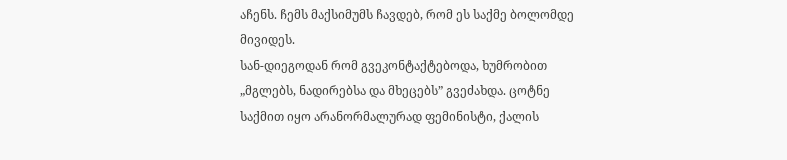აჩენს. ჩემს მაქსიმუმს ჩავდებ, რომ ეს საქმე ბოლომდე მივიდეს.
სან-დიეგოდან რომ გვეკონტაქტებოდა, ხუმრობით „მგლებს, ნადირებსა და მხეცებს” გვეძახდა. ცოტნე საქმით იყო არანორმალურად ფემინისტი, ქალის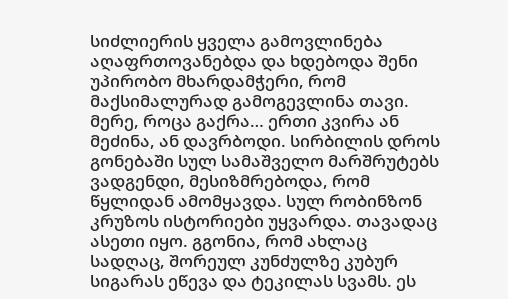სიძლიერის ყველა გამოვლინება აღაფრთოვანებდა და ხდებოდა შენი უპირობო მხარდამჭერი, რომ მაქსიმალურად გამოგევლინა თავი. მერე, როცა გაქრა… ერთი კვირა ან მეძინა, ან დავრბოდი. სირბილის დროს გონებაში სულ სამაშველო მარშრუტებს ვადგენდი, მესიზმრებოდა, რომ წყლიდან ამომყავდა. სულ რობინზონ კრუზოს ისტორიები უყვარდა. თავადაც ასეთი იყო. გგონია, რომ ახლაც სადღაც, შორეულ კუნძულზე კუბურ სიგარას ეწევა და ტეკილას სვამს. ეს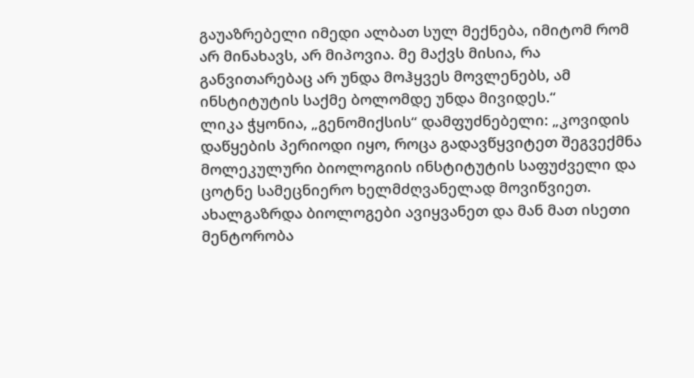გაუაზრებელი იმედი ალბათ სულ მექნება, იმიტომ რომ არ მინახავს, არ მიპოვია. მე მაქვს მისია, რა განვითარებაც არ უნდა მოჰყვეს მოვლენებს, ამ ინსტიტუტის საქმე ბოლომდე უნდა მივიდეს.“
ლიკა ჭყონია, „გენომიქსის“ დამფუძნებელი: „კოვიდის დაწყების პერიოდი იყო, როცა გადავწყვიტეთ შეგვექმნა მოლეკულური ბიოლოგიის ინსტიტუტის საფუძველი და ცოტნე სამეცნიერო ხელმძღვანელად მოვიწვიეთ. ახალგაზრდა ბიოლოგები ავიყვანეთ და მან მათ ისეთი მენტორობა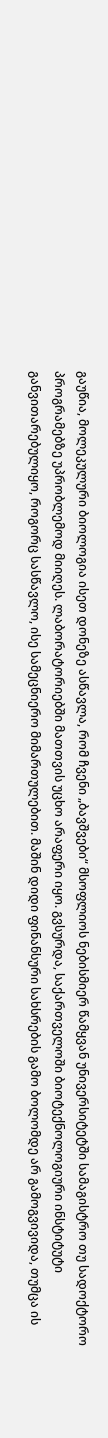გაუწია, მოლეკულური ბიოლოგია ისეთ დონეზე ასწავლა, რომ ჩვენი „ბავშვები“ მსოფლიოს ნებისმიერ წამყვან უნივერსიტეტში სამაგისტრო თუ სადოქტორო პროგრამებზე უპრობლემოდ მიიღეს. ლაბორატორიებში მათთვის უცხო არაფერი იყო. გვსურდა, საქართველოში ბიოტექნოლოგიური ინსტიტუტი განვითარებულიყო, როგორც სასწავლო, ისე სამეცნიერო მიმართულებით. მაშინ დიდი ფინანსური სახსრების გამო ბოლომდე არ გამოგვივიდა, თუმცა ის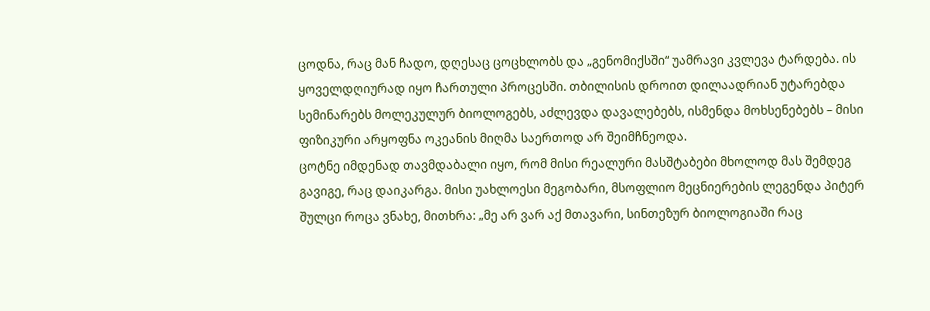ცოდნა, რაც მან ჩადო, დღესაც ცოცხლობს და „გენომიქსში“ უამრავი კვლევა ტარდება. ის ყოველდღიურად იყო ჩართული პროცესში. თბილისის დროით დილაადრიან უტარებდა სემინარებს მოლეკულურ ბიოლოგებს, აძლევდა დავალებებს, ისმენდა მოხსენებებს – მისი ფიზიკური არყოფნა ოკეანის მიღმა საერთოდ არ შეიმჩნეოდა.
ცოტნე იმდენად თავმდაბალი იყო, რომ მისი რეალური მასშტაბები მხოლოდ მას შემდეგ გავიგე, რაც დაიკარგა. მისი უახლოესი მეგობარი, მსოფლიო მეცნიერების ლეგენდა პიტერ შულცი როცა ვნახე, მითხრა: „მე არ ვარ აქ მთავარი, სინთეზურ ბიოლოგიაში რაც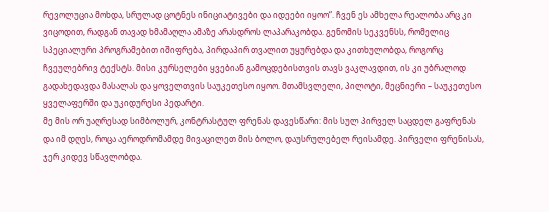რევოლუცია მოხდა, სრულად ცოტნეს ინიციატივები და იდეები იყოო“. ჩვენ ეს ამხელა რეალობა არც კი ვიცოდით, რადგან თავად ხმამაღლა ამაზე არასდროს ლაპარაკობდა. გენომის სეკვენსს, რომელიც სპეციალური პროგრამებით იშიფრება, პირდაპირ თვალით უყურებდა და კითხულობდა, როგორც ჩვეულებრივ ტექსტს. მისი კურსელები ყვებიან გამოცდებისთვის თავს ვაკლავდით, ის კი უბრალოდ გადახედავდა მასალას და ყოველთვის საუკეთესო იყოო. მთამსვლელი, პილოტი, მეცნიერი – საუკეთესო ყველაფერში და უკიდურესი პედარტი.
მე მის ორ უაღრესად სიმბოლურ, კონტრასტულ ფრენას დავესწარი: მის სულ პირველ საცდელ გაფრენას და იმ დღეს, როცა აეროდრომამდე მივაცილეთ მის ბოლო, დაუსრულებელ რეისამდე. პირველი ფრენისას, ჯერ კიდევ სწავლობდა.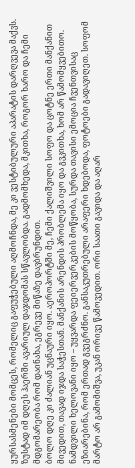ყურსასმენები მომცეს, რომელიც გაფუჭებული აღმოჩნდა, მე კი ვესტიბულური აპარატის დარღვევა მაქვს. ზუსტად იმ დღეს ჰაერში ავარიულ დაჯდომას სწავლობდა. გადმომხედა, მკითხა, როგორ ხარო და ჩემი მდგომარეობა რომ დაინახა, ეგრევე მიწაზე დავბრუნდით.
ბოლო დღე კი ძალიან უცნაური იყო. აეროპორტში მე, ჩემი ქალიშვილი სოფო და ცოტნე ერთი მანქანით მივედით, თავად იჯდა საჭესთან. მანქანის არენდის პრობლემა იყო და გვკითხა, ხომ არ წამომყვებითო. ნამდვილი ხელოვანი იყო – უყვარდა ფეიერვერკების მოწყობა, სურდა თავისი ემოცია ჩვენთვისაც ეზიარებინა, რომ ერთად გვეგრძნო. განსაკუთრებული არაფერი ხდებოდა, ფოტოები გადავიღეთ. სოფომ მარტო არ გამომიშვა, უკან ორივე წამოვედით. ორი საათი გავიდა და აღარ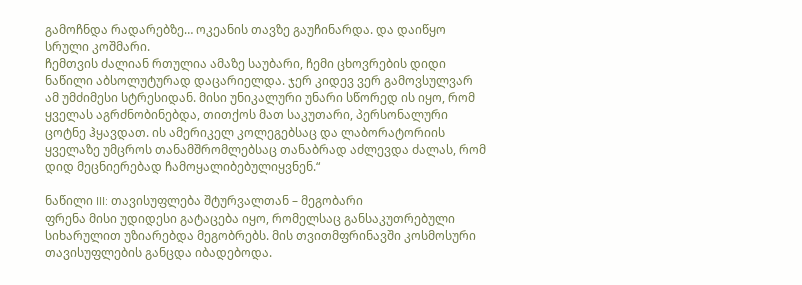გამოჩნდა რადარებზე… ოკეანის თავზე გაუჩინარდა. და დაიწყო სრული კოშმარი.
ჩემთვის ძალიან რთულია ამაზე საუბარი, ჩემი ცხოვრების დიდი ნაწილი აბსოლუტურად დაცარიელდა. ჯერ კიდევ ვერ გამოვსულვარ ამ უმძიმესი სტრესიდან. მისი უნიკალური უნარი სწორედ ის იყო, რომ ყველას აგრძნობინებდა, თითქოს მათ საკუთარი, პერსონალური ცოტნე ჰყავდათ. ის ამერიკელ კოლეგებსაც და ლაბორატორიის ყველაზე უმცროს თანამშრომლებსაც თანაბრად აძლევდა ძალას, რომ დიდ მეცნიერებად ჩამოყალიბებულიყვნენ.“

ნაწილი III: თავისუფლება შტურვალთან – მეგობარი
ფრენა მისი უდიდესი გატაცება იყო, რომელსაც განსაკუთრებული სიხარულით უზიარებდა მეგობრებს. მის თვითმფრინავში კოსმოსური თავისუფლების განცდა იბადებოდა.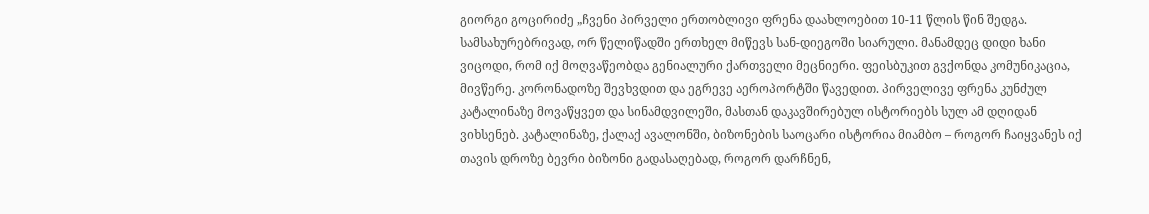გიორგი გოცირიძე „ჩვენი პირველი ერთობლივი ფრენა დაახლოებით 10-11 წლის წინ შედგა. სამსახურებრივად, ორ წელიწადში ერთხელ მიწევს სან-დიეგოში სიარული. მანამდეც დიდი ხანი ვიცოდი, რომ იქ მოღვაწეობდა გენიალური ქართველი მეცნიერი. ფეისბუკით გვქონდა კომუნიკაცია, მივწერე. კორონადოზე შევხვდით და ეგრევე აეროპორტში წავედით. პირველივე ფრენა კუნძულ კატალინაზე მოვაწყვეთ და სინამდვილეში, მასთან დაკავშირებულ ისტორიებს სულ ამ დღიდან ვიხსენებ. კატალინაზე, ქალაქ ავალონში, ბიზონების საოცარი ისტორია მიამბო – როგორ ჩაიყვანეს იქ თავის დროზე ბევრი ბიზონი გადასაღებად, როგორ დარჩნენ,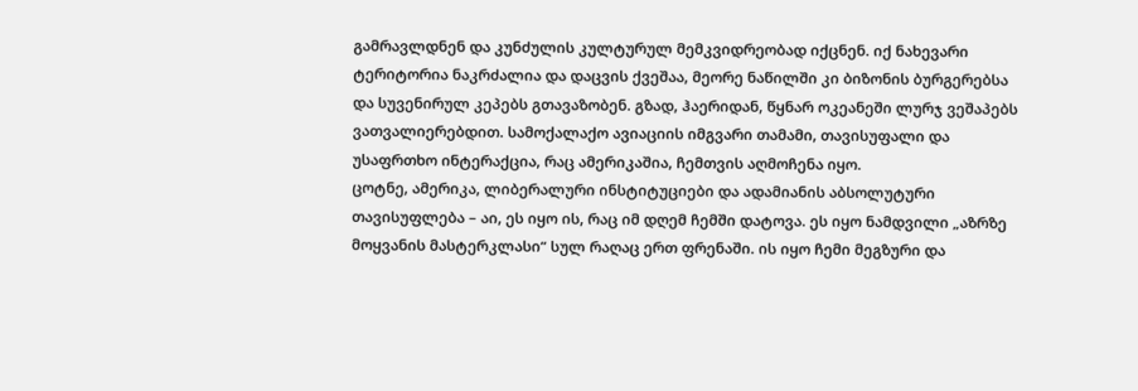გამრავლდნენ და კუნძულის კულტურულ მემკვიდრეობად იქცნენ. იქ ნახევარი ტერიტორია ნაკრძალია და დაცვის ქვეშაა, მეორე ნაწილში კი ბიზონის ბურგერებსა და სუვენირულ კეპებს გთავაზობენ. გზად, ჰაერიდან, წყნარ ოკეანეში ლურჯ ვეშაპებს ვათვალიერებდით. სამოქალაქო ავიაციის იმგვარი თამამი, თავისუფალი და უსაფრთხო ინტერაქცია, რაც ამერიკაშია, ჩემთვის აღმოჩენა იყო.
ცოტნე, ამერიკა, ლიბერალური ინსტიტუციები და ადამიანის აბსოლუტური თავისუფლება – აი, ეს იყო ის, რაც იმ დღემ ჩემში დატოვა. ეს იყო ნამდვილი „აზრზე მოყვანის მასტერკლასი“ სულ რაღაც ერთ ფრენაში. ის იყო ჩემი მეგზური და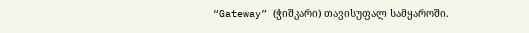“Gateway” (ჭიშკარი) თავისუფალ სამყაროში.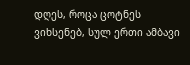დღეს, როცა ცოტნეს ვიხსენებ, სულ ერთი ამბავი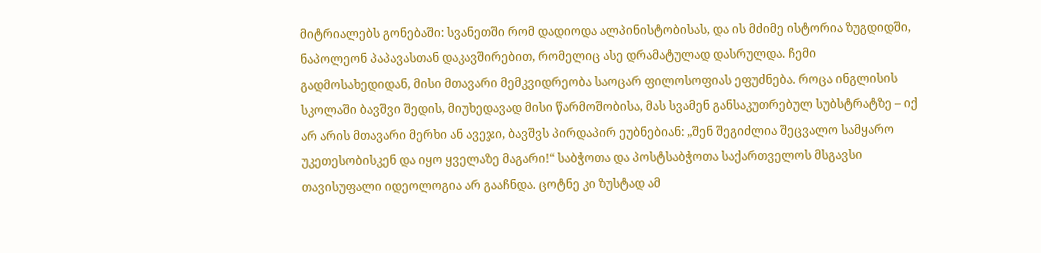მიტრიალებს გონებაში: სვანეთში რომ დადიოდა ალპინისტობისას, და ის მძიმე ისტორია ზუგდიდში, ნაპოლეონ პაპავასთან დაკავშირებით, რომელიც ასე დრამატულად დასრულდა. ჩემი გადმოსახედიდან, მისი მთავარი მემკვიდრეობა საოცარ ფილოსოფიას ეფუძნება. როცა ინგლისის სკოლაში ბავშვი შედის, მიუხედავად მისი წარმოშობისა, მას სვამენ განსაკუთრებულ სუბსტრატზე – იქ არ არის მთავარი მერხი ან ავეჯი, ბავშვს პირდაპირ ეუბნებიან: „შენ შეგიძლია შეცვალო სამყარო უკეთესობისკენ და იყო ყველაზე მაგარი!“ საბჭოთა და პოსტსაბჭოთა საქართველოს მსგავსი თავისუფალი იდეოლოგია არ გააჩნდა. ცოტნე კი ზუსტად ამ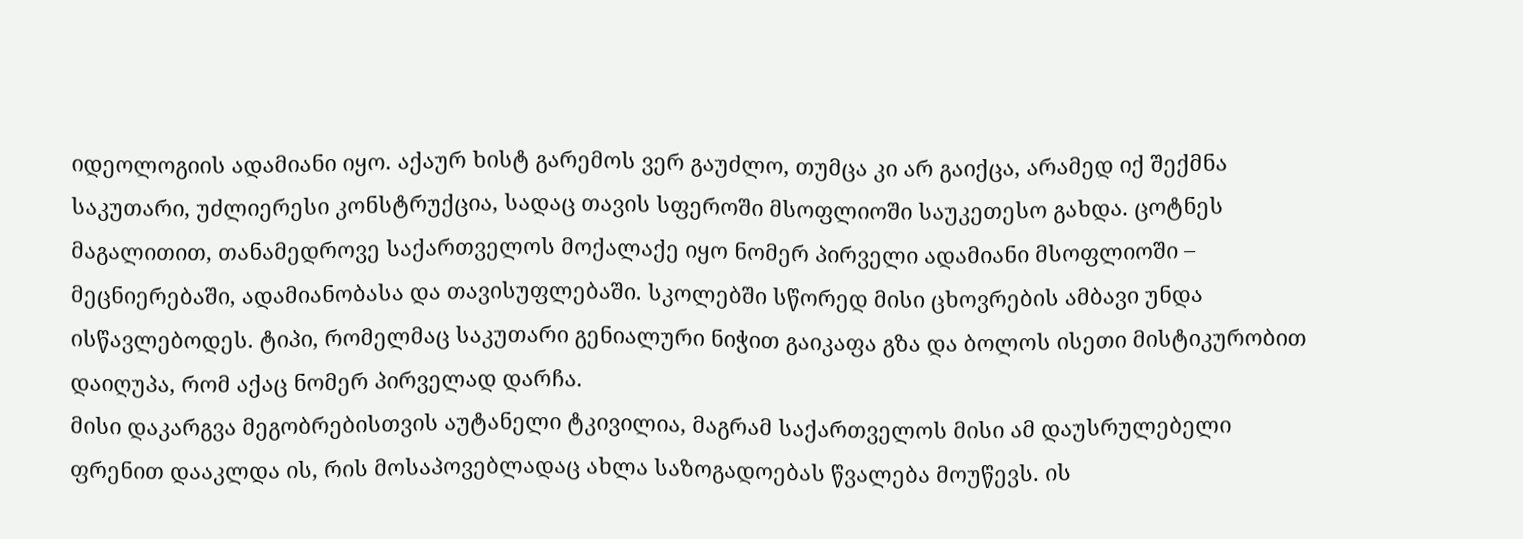იდეოლოგიის ადამიანი იყო. აქაურ ხისტ გარემოს ვერ გაუძლო, თუმცა კი არ გაიქცა, არამედ იქ შექმნა საკუთარი, უძლიერესი კონსტრუქცია, სადაც თავის სფეროში მსოფლიოში საუკეთესო გახდა. ცოტნეს მაგალითით, თანამედროვე საქართველოს მოქალაქე იყო ნომერ პირველი ადამიანი მსოფლიოში – მეცნიერებაში, ადამიანობასა და თავისუფლებაში. სკოლებში სწორედ მისი ცხოვრების ამბავი უნდა ისწავლებოდეს. ტიპი, რომელმაც საკუთარი გენიალური ნიჭით გაიკაფა გზა და ბოლოს ისეთი მისტიკურობით დაიღუპა, რომ აქაც ნომერ პირველად დარჩა.
მისი დაკარგვა მეგობრებისთვის აუტანელი ტკივილია, მაგრამ საქართველოს მისი ამ დაუსრულებელი ფრენით დააკლდა ის, რის მოსაპოვებლადაც ახლა საზოგადოებას წვალება მოუწევს. ის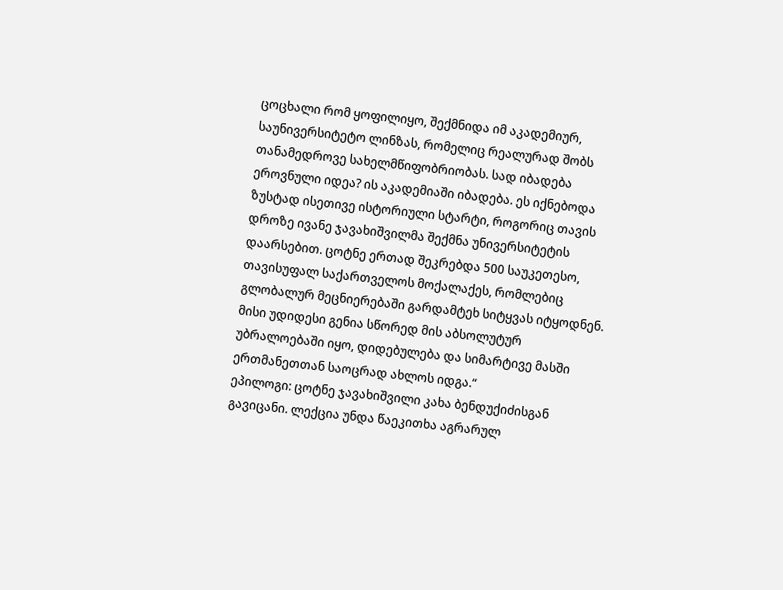ცოცხალი რომ ყოფილიყო, შექმნიდა იმ აკადემიურ, საუნივერსიტეტო ლინზას, რომელიც რეალურად შობს თანამედროვე სახელმწიფობრიობას. სად იბადება ეროვნული იდეა? ის აკადემიაში იბადება. ეს იქნებოდა ზუსტად ისეთივე ისტორიული სტარტი, როგორიც თავის დროზე ივანე ჯავახიშვილმა შექმნა უნივერსიტეტის დაარსებით. ცოტნე ერთად შეკრებდა 500 საუკეთესო, თავისუფალ საქართველოს მოქალაქეს, რომლებიც გლობალურ მეცნიერებაში გარდამტეხ სიტყვას იტყოდნენ. მისი უდიდესი გენია სწორედ მის აბსოლუტურ უბრალოებაში იყო, დიდებულება და სიმარტივე მასში ერთმანეთთან საოცრად ახლოს იდგა.“
ეპილოგი: ცოტნე ჯავახიშვილი კახა ბენდუქიძისგან გავიცანი. ლექცია უნდა წაეკითხა აგრარულ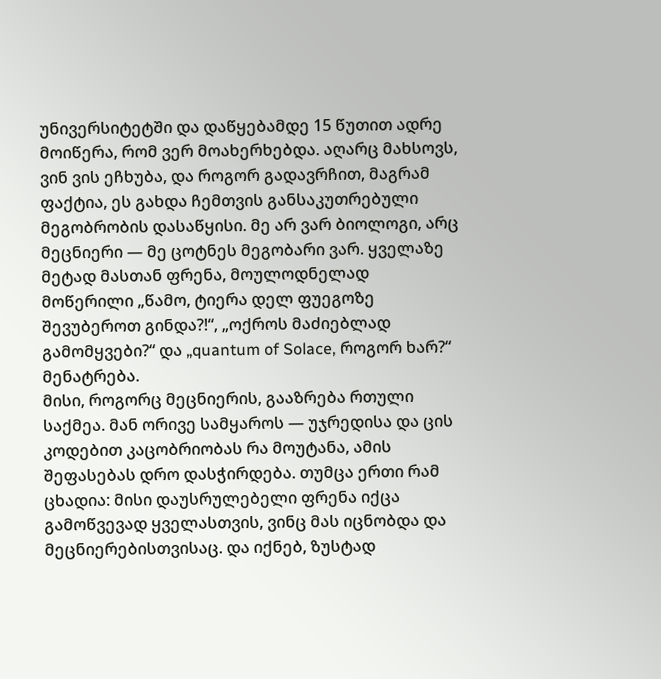უნივერსიტეტში და დაწყებამდე 15 წუთით ადრე მოიწერა, რომ ვერ მოახერხებდა. აღარც მახსოვს, ვინ ვის ეჩხუბა, და როგორ გადავრჩით, მაგრამ ფაქტია, ეს გახდა ჩემთვის განსაკუთრებული მეგობრობის დასაწყისი. მე არ ვარ ბიოლოგი, არც მეცნიერი — მე ცოტნეს მეგობარი ვარ. ყველაზე მეტად მასთან ფრენა, მოულოდნელად მოწერილი „წამო, ტიერა დელ ფუეგოზე შევუბეროთ გინდა?!“, „ოქროს მაძიებლად გამომყვები?“ და „quantum of Solace, როგორ ხარ?“ მენატრება.
მისი, როგორც მეცნიერის, გააზრება რთული საქმეა. მან ორივე სამყაროს — უჯრედისა და ცის კოდებით კაცობრიობას რა მოუტანა, ამის შეფასებას დრო დასჭირდება. თუმცა ერთი რამ ცხადია: მისი დაუსრულებელი ფრენა იქცა გამოწვევად ყველასთვის, ვინც მას იცნობდა და მეცნიერებისთვისაც. და იქნებ, ზუსტად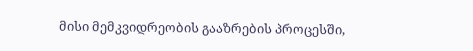მისი მემკვიდრეობის გააზრების პროცესში,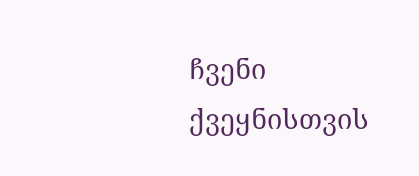ჩვენი ქვეყნისთვის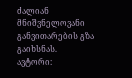ძალიან მნიშვნელოვანი განვითარების გზა გაიხსნას.
ავტორი: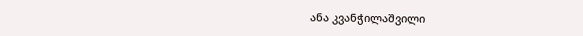ანა კვანჭილაშვილი